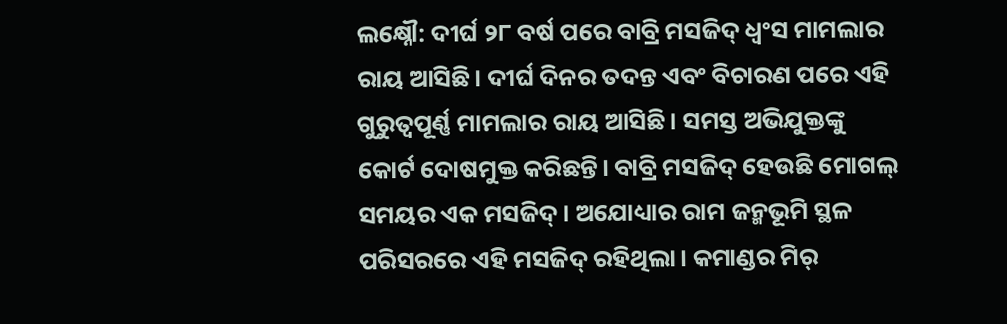ଲକ୍ଷ୍ନୌ: ଦୀର୍ଘ ୨୮ ବର୍ଷ ପରେ ବାବ୍ରି ମସଜିଦ୍‌ ଧ୍ବଂସ ମାମଲାର ରାୟ ଆସିଛି। ଦୀର୍ଘ ଦିନର ତଦନ୍ତ ଏବଂ ବିଚାରଣ ପରେ ଏହି ଗୁରୁତ୍ବପୂର୍ଣ୍ଣ ମାମଲାର ରାୟ ଆସିଛି। ସମସ୍ତ ଅଭିଯୁକ୍ତଙ୍କୁ କୋର୍ଟ ଦୋଷମୁକ୍ତ କରିଛନ୍ତି। ବାବ୍ରି ମସଜିଦ୍‌ ହେଉଛି ମୋଗଲ୍‌ ସମୟର ଏକ ମସଜିଦ୍‌। ଅଯୋଧ୍ୟାର ରାମ ଜନ୍ମଭୂମି ସ୍ଥଳ ପରିସରରେ ଏହି ମସଜିଦ୍‌ ରହିଥିଲା। କମାଣ୍ଡର ମିର୍‌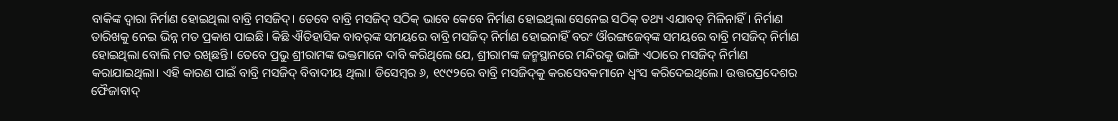ବାକିଙ୍କ ଦ୍ବାରା ନିର୍ମାଣ ହୋଇଥିଲା ବାବ୍ରି ମସଜିଦ୍‌। ତେବେ ବାବ୍ରି ମସଜିଦ୍‌ ସଠିକ୍‌ ଭାବେ କେବେ ନିର୍ମାଣ ହୋଇଥିଲା ସେନେଇ ସଠିକ୍‌ ତଥ୍ୟ ଏଯାବତ୍‌ ମିଳିନାହିଁ। ନିର୍ମାଣ ତାରିଖକୁ ନେଇ ଭିନ୍ନ ମତ ପ୍ରକାଶ ପାଇଛି। କିଛି ଐତିହାସିକ ବାବର୍‌ଙ୍କ ସମୟରେ ବାବ୍ରି ମସଜିଦ୍‌ ନିର୍ମାଣ ହୋଇନାହିଁ ବରଂ ଔରଙ୍ଗଜେବ୍‌ଙ୍କ ସମୟରେ ବାବ୍ରି ମସଜିଦ୍‌ ନିର୍ମାଣ ହୋଇଥିଲା ବୋଲି ମତ ରଖିଛନ୍ତି। ତେବେ ପ୍ରଭୁ ଶ୍ରୀରାମଙ୍କ ଭକ୍ତମାନେ ଦାବି କରିଥିଲେ ଯେ, ଶ୍ରୀରାମଙ୍କ ଜନ୍ମସ୍ଥାନରେ ମନ୍ଦିରକୁ ଭାଙ୍ଗି ଏଠାରେ ମସଜିଦ୍‌ ନିର୍ମାଣ କରାଯାଇଥିଲା। ଏହି କାରଣ ପାଇଁ ବାବ୍ରି ମସଜିଦ୍‌ ବିବାଦୀୟ ଥିଲା। ଡିସେମ୍ବର ୬, ୧୯୯୨ରେ ବାବ୍ରି ମସଜିଦ୍‌କୁ କରସେବକମାନେ ଧ୍ବଂସ କରିଦେଇଥିଲେ। ଉତ୍ତରପ୍ରଦେଶର ଫୈଜାବାଦ୍‌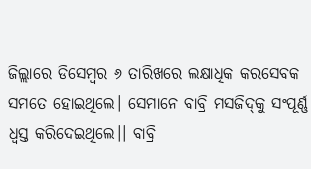ଜିଲ୍ଲାରେ ଡି‌ସେମ୍ବର ୬ ତାରିଖରେ ଲକ୍ଷାଧିକ କରସେବକ ସମତେ ହୋଇଥିଲେ। ସେମାନେ ବାବ୍ରି ମସଜିଦ୍‌କୁ ସଂପୂର୍ଣ୍ଣ ଧ୍ବସ୍ତ କରିଦେଇଥିଲେ।। ବାବ୍ରି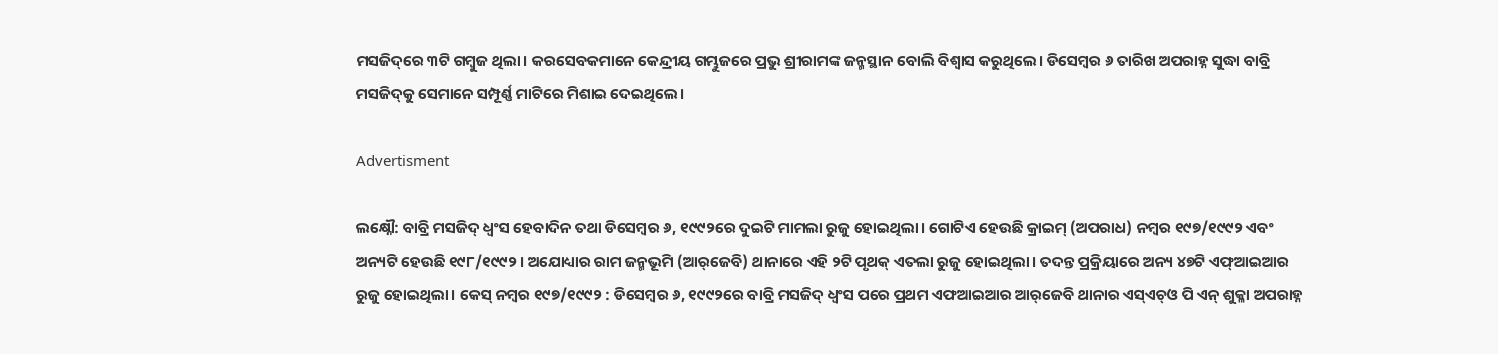ମସଜିଦ୍‌ରେ ୩ଟି ଗମ୍ବୁଜ ଥିଲା। କରସେବକମାନେ କେନ୍ଦ୍ରୀୟ ଗମ୍ଭୁଜରେ ପ୍ରଭୁ ଶ୍ରୀରାମଙ୍କ ଜନ୍ମସ୍ଥାନ ବୋଲି ବିଶ୍ବାସ କରୁଥିଲେ। ଡିସେମ୍ବର ୬ ତାରିଖ ଅପରାହ୍ନ ସୁଦ୍ଧା ବାବ୍ରି ମସଜିଦ୍‌କୁ ସେମାନେ ସମ୍ପୂର୍ଣ୍ଣ ମାଟିରେ ମିଶାଇ ଦେଇଥିଲେ।

Advertisment

ଲକ୍ଷ୍ନୌ: ବାବ୍ରି ମସଜିଦ୍‌ ଧ୍ବଂସ ହେବାଦିନ ତଥା‌ ଡିସେମ୍ବର ୬, ୧୯୯୨ରେ ଦୁଇଟି ମାମଲା ରୁଜୁ ହୋଇଥିଲା। ଗୋଟିଏ ହେଉଛି କ୍ରାଇମ୍‌ (ଅପରାଧ) ନମ୍ବର ୧୯୭/୧୯୯୨ ଏବଂ ଅନ୍ୟଟି ହେଉଛି ୧୯୮/୧୯୯୨। ଅଯୋଧ୍ୟାର ରାମ ଜନ୍ମଭୂମି (ଆର୍‌ଜେବି) ଥାନାରେ ଏହି ୨ଟି ପୃଥକ୍‌ ଏତଲା ରୁଜୁ ହୋଇଥିଲା। ତଦନ୍ତ ପ୍ରକ୍ରିୟାରେ ଅନ୍ୟ ୪୭ଟି ଏଫ୍‌ଆଇଆର ରୁଜୁ ହୋଇଥିଲା। କେସ୍‌ ନମ୍ବର ୧୯୭/୧୯୯୨ : ଡିସେମ୍ବର ୬, ୧୯୯୨ରେ ବାବ୍ରି ମସଜିଦ୍‌ ଧ୍ବଂସ ପରେ ପ୍ରଥମ ଏଫଆଇଆର ଆର୍‌ଜେବି ଥାନାର ଏସ୍‌ଏଚ୍‌ଓ ପି ଏନ୍‌ ଶୁକ୍ଳା ଅପରାହ୍ନ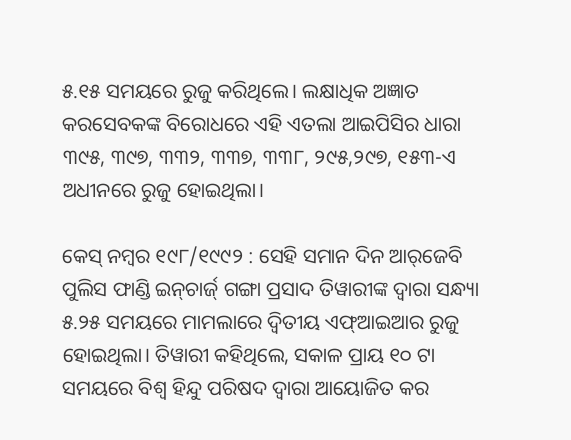୫.୧୫ ସମୟରେ ରୁଜୁ କରିଥିଲେ। ଲକ୍ଷାଧିକ ଅଜ୍ଞାତ କରସେବକଙ୍କ ବିରୋଧରେ ଏହି ଏତଲା ଆଇପିସିର ଧାରା ୩୯୫, ୩୯୭, ୩୩୨, ୩୩୭, ୩୩୮, ୨୯୫,୨୯୭, ୧୫୩-ଏ ଅଧୀନରେ ରୁଜୁ ହୋଇଥିଲା।

କେସ୍‌ ନମ୍ବର ୧୯୮/୧୯୯୨ : ସେହି ସମାନ ଦିନ ଆର୍‌ଜେବି ପୁଲିସ ଫାଣ୍ଡି ଇନ୍‌ଚାର୍ଜ‌୍ ଗଙ୍ଗା ପ୍ରସାଦ ତିୱାରୀଙ୍କ ଦ୍ବାରା ସନ୍ଧ୍ୟା ୫.୨୫ ସମୟରେ ମାମଲାରେ ଦ୍ବିତୀୟ ଏଫ୍‌ଆଇଆର ରୁଜୁ ହୋଇଥିଲା। ତିୱାରୀ କହିଥିଲେ, ସକାଳ ପ୍ରାୟ ୧୦ ଟା ସମୟରେ ବିଶ୍ବ ହିନ୍ଦୁ ପରିଷଦ ଦ୍ବାରା ଆୟୋଜିତ କର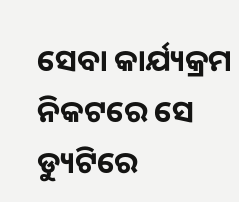ସେବା କାର୍ଯ୍ୟକ୍ରମ ନିକଟରେ ସେ ଡ୍ୟୁଟିରେ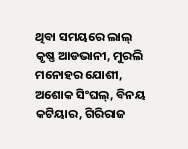ଥିବା ସମୟରେ ଲାଲ୍‌ କୃଷ୍ଣ ଆଡଭାନୀ, ମୁରଲି ମନୋହର ଯୋଶୀ, ଅଶୋକ ସିଂଘଲ୍‌, ବିନୟ କଟିୟାର, ଗିରିରାଜ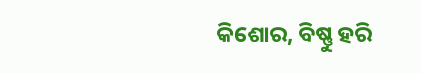କିଶୋର, ବିଷ୍ଣୁ ହରି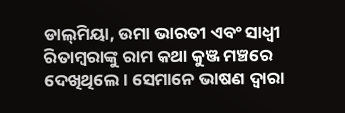ଡାଲ୍‌ମିୟା, ଉମା ଭାରତୀ ଏବଂ ସାଧ୍ବୀ ରିତାମ୍ବରାଙ୍କୁ ରାମ କଥା କୁଞ୍ଜ ମଞ୍ଚରେ ଦେଖିଥିଲେ। ସେମାନେ ଭାଷଣ ଦ୍ବାରା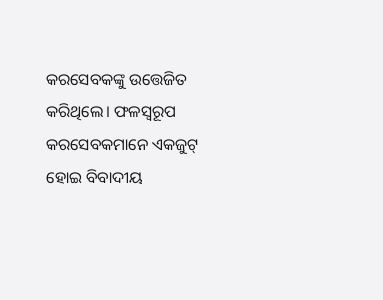କରସେବକଙ୍କୁ ଉତ୍ତେଜିତ କରିଥିଲେ। ଫଳସ୍ବରୂପ କରସେବକମାନେ ଏକଜୁଟ୍‌ ହୋଇ ବିବାଦୀୟ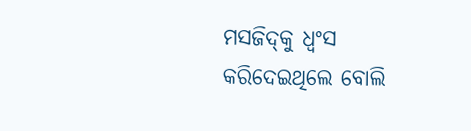ମସଜିଦ୍‌କୁ ଧ୍ବଂସ କରିଦେଇଥିଲେ ବୋଲି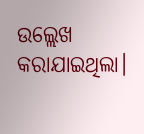ଉଲ୍ଲେଖ କରାଯାଇଥିଲା।